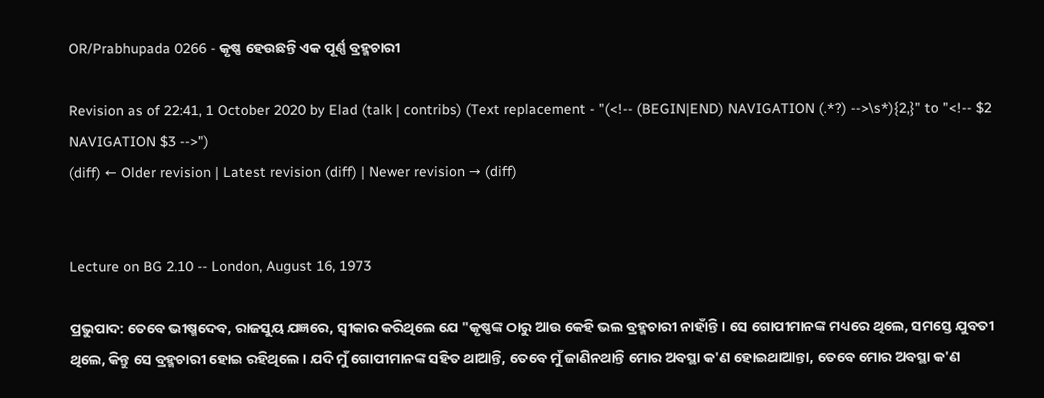OR/Prabhupada 0266 - କୃଷ୍ଣ ହେଉଛନ୍ତି ଏକ ପୂର୍ଣ୍ଣ ବ୍ରହ୍ମଚାରୀ

Revision as of 22:41, 1 October 2020 by Elad (talk | contribs) (Text replacement - "(<!-- (BEGIN|END) NAVIGATION (.*?) -->\s*){2,}" to "<!-- $2 NAVIGATION $3 -->")
(diff) ← Older revision | Latest revision (diff) | Newer revision → (diff)


Lecture on BG 2.10 -- London, August 16, 1973

ପ୍ରଭୁପାଦ: ତେବେ ଭୀଷ୍ମଦେବ, ରାଜସୁୟ ଯଜ୍ଞରେ, ସ୍ଵୀକାର କରିଥିଲେ ଯେ "କୃଷ୍ଣଙ୍କ ଠାରୁ ଆଉ କେହି ଭଲ ବ୍ରହ୍ମଚାରୀ ନାହାଁନ୍ତି । ସେ ଗୋପୀମାନଙ୍କ ମଧ୍ୟରେ ଥିଲେ, ସମସ୍ତେ ଯୁବତୀ ଥିଲେ, କିନ୍ତୁ ସେ ବ୍ରହ୍ମଚାରୀ ହୋଇ ରହିଥିଲେ । ଯଦି ମୁଁ ଗୋପୀମାନଙ୍କ ସହିତ ଥାଆନ୍ତି, ତେବେ ମୁଁ ଜାଣିନଥାନ୍ତି ମୋର ଅବସ୍ଥା କ'ଣ ହୋଇଥାଆନ୍ତା, ତେବେ ମୋର ଅବସ୍ଥା କ'ଣ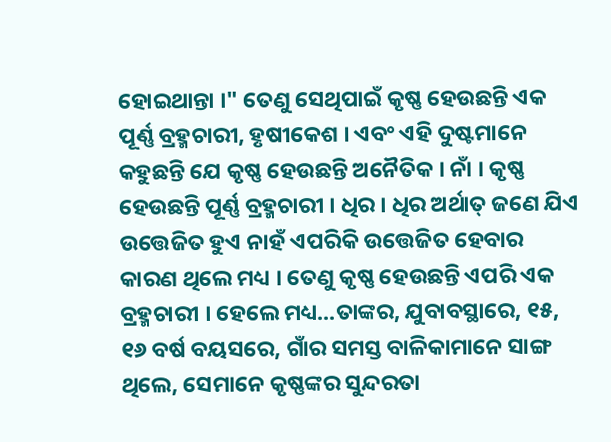ହୋଇଥାନ୍ତା ।" ତେଣୁ ସେଥିପାଇଁ କୃଷ୍ଣ ହେଉଛନ୍ତି ଏକ ପୂର୍ଣ୍ଣ ବ୍ରହ୍ମଚାରୀ, ହୃଷୀକେଶ । ଏବଂ ଏହି ଦୁଷ୍ଟମାନେ କହୁଛନ୍ତି ଯେ କୃଷ୍ଣ ହେଉଛନ୍ତି ଅନୈତିକ । ନାଁ । କୃଷ୍ଣ ହେଉଛନ୍ତି ପୂର୍ଣ୍ଣ ବ୍ରହ୍ମଚାରୀ । ଧିର । ଧିର ଅର୍ଥାତ୍ ଜଣେ ଯିଏ ଉତ୍ତେଜିତ ହୁଏ ନାହଁ ଏପରିକି ଉତ୍ତେଜିତ ହେବାର କାରଣ ଥିଲେ ମଧ୍ୟ । ତେଣୁ କୃଷ୍ଣ ହେଉଛନ୍ତି ଏପରି ଏକ ବ୍ରହ୍ମଚାରୀ । ହେଲେ ମଧ୍ୟ...ତାଙ୍କର, ଯୁବାବସ୍ଥାରେ, ୧୫, ୧୬ ବର୍ଷ ବୟସରେ, ଗାଁର ସମସ୍ତ ବାଳିକାମାନେ ସାଙ୍ଗ ଥିଲେ, ସେମାନେ କୃଷ୍ଣଙ୍କର ସୁନ୍ଦରତା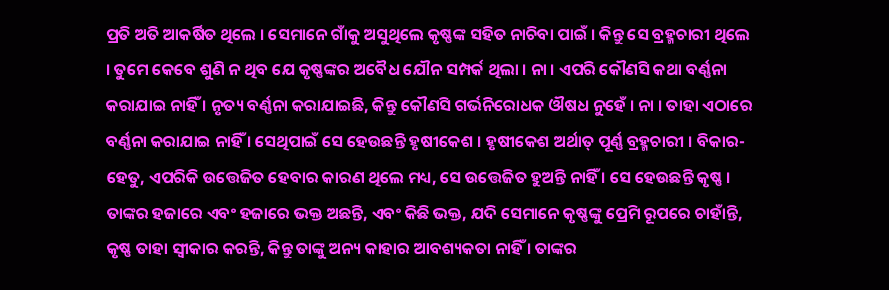ପ୍ରତି ଅତି ଆକର୍ଷିତ ଥିଲେ । ସେମାନେ ଗାଁକୁ ଅସୁଥିଲେ କୃଷ୍ଣଙ୍କ ସହିତ ନାଚିବା ପାଇଁ । କିନ୍ତୁ ସେ ବ୍ରହ୍ମଚାରୀ ଥିଲେ । ତୁମେ କେବେ ଶୁଣି ନ ଥିବ ଯେ କୃଷ୍ଣଙ୍କର ଅବୈଧ ଯୌନ ସମ୍ପର୍କ ଥିଲା । ନା । ଏପରି କୌଣସି କଥା ବର୍ଣ୍ଣନା କରାଯାଇ ନାହିଁ । ନୃତ୍ୟ ବର୍ଣ୍ଣନା କରାଯାଇଛି, କିନ୍ତୁ କୌଣସି ଗର୍ଭନିରୋଧକ ଔଷଧ ନୁହେଁ । ନା । ତାହା ଏଠାରେ ବର୍ଣ୍ଣନା କରାଯାଇ ନାହିଁ । ସେଥିପାଇଁ ସେ ହେଉଛନ୍ତି ହୃଷୀକେଶ । ହୃଷୀକେଶ ଅର୍ଥାତ୍ ପୂର୍ଣ୍ଣ ବ୍ରହ୍ମଚାରୀ । ବିକାର-ହେତୁ, ଏପରିକି ଉତ୍ତେଜିତ ହେବାର କାରଣ ଥିଲେ ମଧ୍ୟ, ସେ ଉତ୍ତେଜିତ ହୁଅନ୍ତି ନାହିଁ । ସେ ହେଉଛନ୍ତି କୃଷ୍ଣ । ତାଙ୍କର ହଜାରେ ଏବଂ ହଜାରେ ଭକ୍ତ ଅଛନ୍ତି, ଏବଂ କିଛି ଭକ୍ତ, ଯଦି ସେମାନେ କୃଷ୍ଣଙ୍କୁ ପ୍ରେମି ରୂପରେ ଚାହାଁନ୍ତି, କୃଷ୍ଣ ତାହା ସ୍ଵୀକାର କରନ୍ତି, କିନ୍ତୁ ତାଙ୍କୁ ଅନ୍ୟ କାହାର ଆବଶ୍ୟକତା ନାହିଁ । ତାଙ୍କର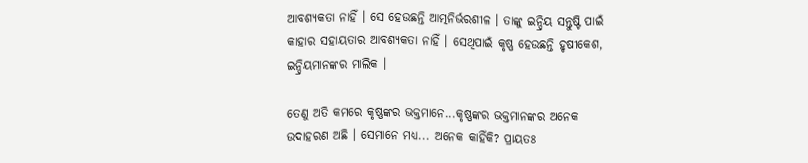ଆବଶ୍ୟକତା ନାହିଁ । ସେ ହେଉଛନ୍ତି ଆତ୍ମନିର୍ଭରଶୀଳ । ତାଙ୍କୁ ଇନ୍ଦ୍ରିୟ ସନ୍ତୁଷ୍ଟି ପାଇଁ କାହାର ସହାୟତାର ଆବଶ୍ୟକତା ନାହିଁ । ସେଥିପାଇଁ କୃଷ୍ଣ ହେଉଛନ୍ତି ହୃଷୀକେଶ, ଇନ୍ଦ୍ରିୟମାନଙ୍କର ମାଲିକ ।

ତେଣୁ ଅତି କମରେ କୃଷ୍ଣଙ୍କର ଭକ୍ତମାନେ...କୃଷ୍ଣଙ୍କର ଭକ୍ତମାନଙ୍କର ଅନେକ ଉଦାହରଣ ଅଛି । ସେମାନେ ମଧ୍ୟ... ଅନେକ କାହିଁକି? ପ୍ରାୟତଃ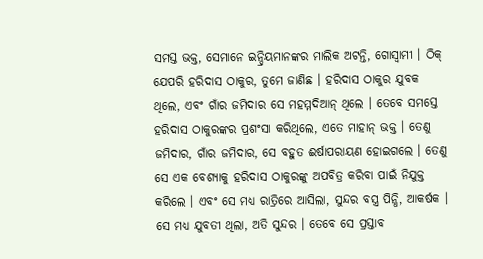ସମସ୍ତ ଭକ୍ତ, ସେମାନେ ଇନ୍ଦ୍ରିୟମାନଙ୍କର ମାଲିକ ଅଟନ୍ତି, ଗୋସ୍ଵାମୀ । ଠିକ୍ ଯେପରି ହରିଦାସ ଠାକୁର, ତୁମେ ଜାଣିଛ । ହରିଦାସ ଠାକୁର ଯୁବକ ଥିଲେ, ଏବଂ ଗାଁର ଜମିଦାର ସେ ମହମ୍ମଦିଆନ୍ ଥିଲେ । ତେବେ ସମସ୍ତେ ହରିଦାସ ଠାକୁରଙ୍କର ପ୍ରଶଂସା କରିଥିଲେ, ଏତେ ମାହାନ୍ ଭକ୍ତ । ତେଣୁ ଜମିଦାର, ଗାଁର ଜମିଦାର, ସେ ବହୁତ ଈର୍ଷାପରାୟଣ ହୋଇଗଲେ । ତେଣୁ ସେ ଏକ ବେଶ୍ୟାକୁ ହରିଦାସ ଠାକୁରଙ୍କୁ ଅପବିତ୍ର କରିବା ପାଇଁ ନିଯୁକ୍ତ କରିଲେ । ଏବଂ ସେ ମଧ୍ୟ ରାତ୍ରିରେ ଆସିଲା, ସୁନ୍ଦର ବସ୍ତ୍ର ପିନ୍ଧି, ଆକର୍ଷକ । ସେ ମଧ୍ୟ ଯୁବତୀ ଥିଲା, ଅତି ସୁନ୍ଦର । ତେବେ ସେ ପ୍ରସ୍ତାବ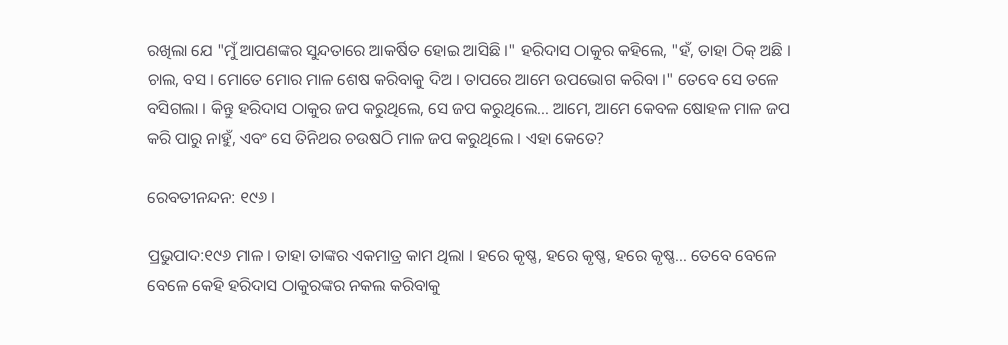ରଖିଲା ଯେ "ମୁଁ ଆପଣଙ୍କର ସୁନ୍ଦତାରେ ଆକର୍ଷିତ ହୋଇ ଆସିଛି ।" ହରିଦାସ ଠାକୁର କହିଲେ, "ହଁ, ତାହା ଠିକ୍ ଅଛି । ଚାଲ, ବସ । ମୋତେ ମୋର ମାଳ ଶେଷ କରିବାକୁ ଦିଅ । ତାପରେ ଆମେ ଉପଭୋଗ କରିବା ।" ତେବେ ସେ ତଳେ ବସିଗଲା । କିନ୍ତୁ ହରିଦାସ ଠାକୁର ଜପ କରୁଥିଲେ, ସେ ଜପ କରୁଥିଲେ... ଆମେ, ଆମେ କେବଳ ଷୋହଳ ମାଳ ଜପ କରି ପାରୁ ନାହୁଁ, ଏବଂ ସେ ତିନିଥର ଚଉଷଠି ମାଳ ଜପ କରୁଥିଲେ । ଏହା କେତେ?

ରେବତୀନନ୍ଦନ: ୧୯୬ ।

ପ୍ରଭୁପାଦ:୧୯୬ ମାଳ । ତାହା ତାଙ୍କର ଏକମାତ୍ର କାମ ଥିଲା । ହରେ କୃଷ୍ଣ, ହରେ କୃଷ୍ଣ, ହରେ କୃଷ୍ଣ... ତେବେ ବେଳେ ବେଳେ କେହି ହରିଦାସ ଠାକୁରଙ୍କର ନକଲ କରିବାକୁ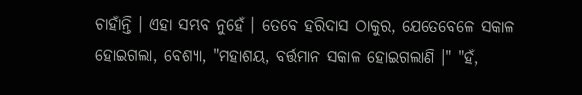ଚାହାଁନ୍ତି । ଏହା ସମ୍ଭବ ନୁହେଁ । ତେବେ ହରିଦାସ ଠାକୁର, ଯେତେବେଳେ ସକାଳ ହୋଇଗଲା, ବେଶ୍ୟା, "ମହାଶୟ, ବର୍ତ୍ତମାନ ସକାଳ ହୋଇଗଲାଣି ।" "ହଁ,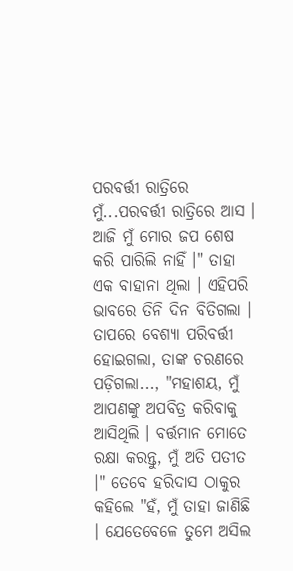ପରବର୍ତ୍ତୀ ରାତ୍ରିରେ ମୁଁ...ପରବର୍ତ୍ତୀ ରାତ୍ରିରେ ଆସ । ଆଜି ମୁଁ ମୋର ଜପ ଶେଷ କରି ପାରିଲି ନାହିଁ ।" ତାହା ଏକ ବାହାନା ଥିଲା । ଏହିପରି ଭାବରେ ତିନି ଦିନ ବିତିଗଲା । ତାପରେ ବେଶ୍ୟା ପରିବର୍ତ୍ତୀ ହୋଇଗଲା, ତାଙ୍କ ଚରଣରେ ପଡ଼ିଗଲା..., "ମହାଶୟ, ମୁଁ ଆପଣଙ୍କୁ ଅପବିତ୍ର କରିବାକୁ ଆସିଥିଲି । ବର୍ତ୍ତମାନ ମୋତେ ରକ୍ଷା କରନ୍ତୁ, ମୁଁ ଅତି ପତୀତ ।" ତେବେ ହରିଦାସ ଠାକୁର କହିଲେ "ହଁ, ମୁଁ ତାହା ଜାଣିଛି । ଯେତେବେଳେ ତୁମେ ଅସିଲ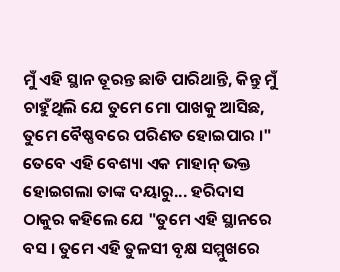ମୁଁ ଏହି ସ୍ଥାନ ତୂରନ୍ତ ଛାଡି ପାରିଥାନ୍ତି, କିନ୍ତୁ ମୁଁ ଚାହୁଁଥିଲି ଯେ ତୁମେ ମୋ ପାଖକୁ ଆସିଛ, ତୁମେ ବୈଷ୍ଣବରେ ପରିଣତ ହୋଇପାର ।" ତେବେ ଏହି ବେଶ୍ୟା ଏକ ମାହାନ୍ ଭକ୍ତ ହୋଇଗଲା ତାଙ୍କ ଦୟାରୁ... ହରିଦାସ ଠାକୁର କହିଲେ ଯେ "ତୁମେ ଏହି ସ୍ଥାନରେ ବସ । ତୁମେ ଏହି ତୁଳସୀ ବୃକ୍ଷ ସମ୍ମୁଖରେ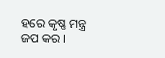ହରେ କୃଷ୍ଣ ମନ୍ତ୍ର ଜପ କର ।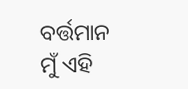ବର୍ତ୍ତମାନ ମୁଁ ଏହି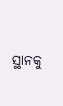ସ୍ଥାନକୁ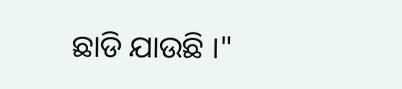ଛାଡି ଯାଉଛି ।"